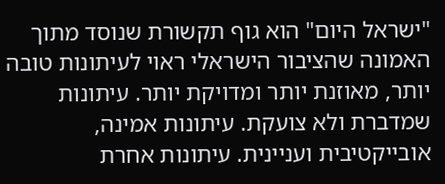"ישראל היום" הוא גוף תקשורת שנוסד מתוך האמונה שהציבור הישראלי ראוי לעיתונות טובה יותר, מאוזנת יותר ומדויקת יותר. עיתונות שמדברת ולא צועקת. עיתונות אמינה, אובייקטיבית ועניינית. עיתונות אחרת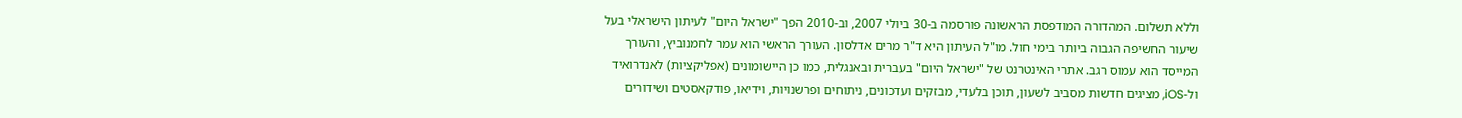וללא תשלום. המהדורה המודפסת הראשונה פורסמה ב-30 ביולי 2007, וב-2010 הפך "ישראל היום" לעיתון הישראלי בעל שיעור החשיפה הגבוה ביותר בימי חול. מו"ל העיתון היא ד"ר מרים אדלסון. העורך הראשי הוא עמר לחמנוביץ, והעורך המייסד הוא עמוס רגב. אתרי האינטרנט של "ישראל היום" בעברית ובאנגלית, כמו כן היישומונים (אפליקציות) לאנדרואיד ול-iOS, מציגים חדשות מסביב לשעון, תוכן בלעדי, מבזקים ועדכונים, ניתוחים ופרשנויות, וידיאו, פודקאסטים ושידורים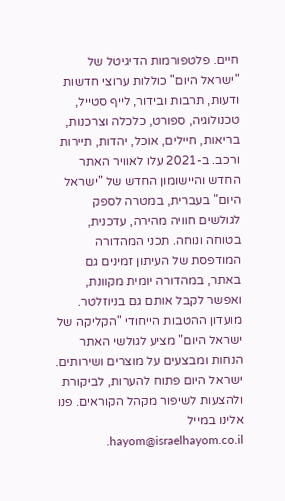חיים. פלטפורמות הדיגיטל של "ישראל היום" כוללות ערוצי חדשות ודעות, תרבות ובידור, לייף סטייל, טכנולוגיה, ספורט, כלכלה וצרכנות, בריאות, חיילים, אוכל, יהדות, תיירות ורכב. ב-2021 עלו לאוויר האתר החדש והיישומון החדש של "ישראל היום" בעברית, במטרה לספק לגולשים חוויה מהירה, עדכנית, בטוחה ונוחה. תכני המהדורה המודפסת של העיתון זמינים גם באתר, במהדורה יומית מקוונת, ואפשר לקבל אותם גם בניוזלטר. מועדון ההטבות הייחודי "הקליקה של ישראל היום" מציע לגולשי האתר הנחות ומבצעים על מוצרים ושירותים. ישראל היום פתוח להערות, לביקורת ולהצעות לשיפור מקהל הקוראים. פנו אלינו במייל hayom@israelhayom.co.il.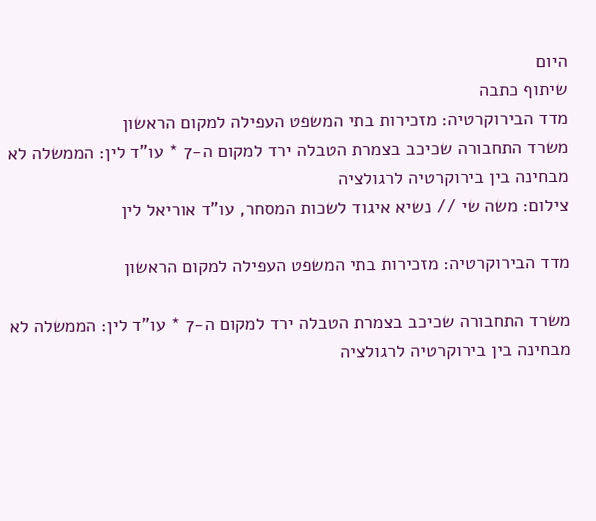היום
שיתוף כתבה
מדד הבירוקרטיה: מזכירות בתי המשפט העפילה למקום הראשון
משרד התחבורה שכיכב בצמרת הטבלה ירד למקום ה-7 * עו"ד לין: הממשלה לא מבחינה בין בירוקרטיה לרגולציה
צילום: משה שי // נשיא איגוד לשכות המסחר, עו"ד אוריאל לין

מדד הבירוקרטיה: מזכירות בתי המשפט העפילה למקום הראשון

משרד התחבורה שכיכב בצמרת הטבלה ירד למקום ה-7 * עו"ד לין: הממשלה לא מבחינה בין בירוקרטיה לרגולציה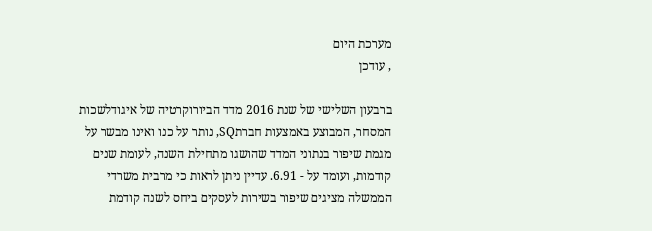מערכת היום
, עודכן

ברבעון השלישי של שנת 2016 מדד הביורוקרטיה של איגודלשכות המסחר, המבוצע באמצעות חברתSQ, נותר על כנו ואינו מבשר על מגמת שיפור בנתוני המדד שהושגו מתחילת השנה, לעומת שנים קודמות, ועומד על - 6.91. עדיין ניתן לראות כי מרבית משרדי הממשלה מציגים שיפור בשירות לעסקים ביחס לשנה קודמת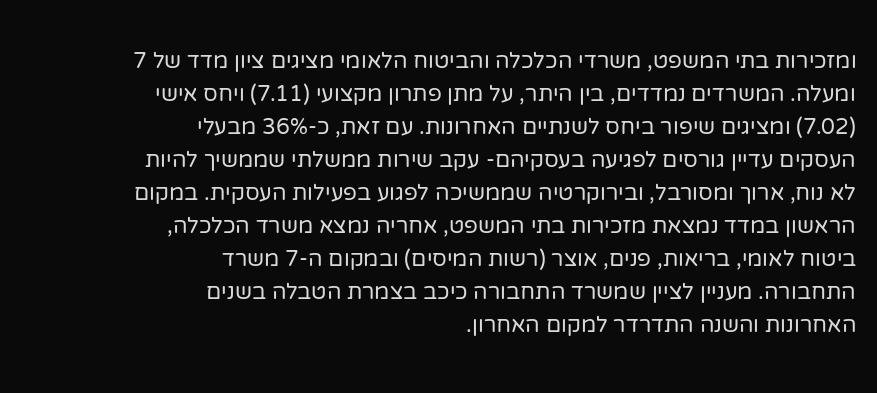ומזכירות בתי המשפט, משרדי הכלכלה והביטוח הלאומי מציגים ציון מדד של 7 ומעלה. המשרדים נמדדים, בין היתר, על מתן פתרון מקצועי (7.11) ויחס אישי (7.02) ומציגים שיפור ביחס לשנתיים האחרונות. עם זאת, כ-36% מבעלי העסקים עדיין גורסים לפגיעה בעסקיהם- עקב שירות ממשלתי שממשיך להיות לא נוח, ארוך ומסורבל, ובירוקרטיה שממשיכה לפגוע בפעילות העסקית. במקום הראשון במדד נמצאת מזכירות בתי המשפט, אחריה נמצא משרד הכלכלה, ביטוח לאומי, בריאות, פנים, אוצר (רשות המיסים) ובמקום ה-7 משרד התחבורה. מעניין לציין שמשרד התחבורה כיכב בצמרת הטבלה בשנים האחרונות והשנה התדרדר למקום האחרון.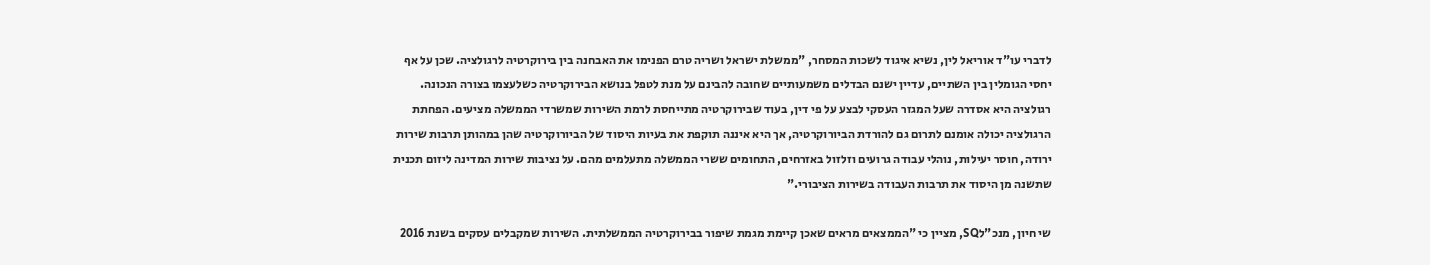לדברי עו"ד אוריאל לין, נשיא איגוד לשכות המסחר, "ממשלת ישראל ושריה טרם הפנימו את האבחנה בין בירוקרטיה לרגולציה. שכן על אף יחסי הגומלין בין השתיים, עדיין ישנם הבדלים משמעותיים שחובה להבינם על מנת לטפל בנושא הבירוקרטיה כשלעצמו בצורה הנכונה. רגולציה היא אסדרה שעל המגזר העסקי לבצע על פי דין, בעוד שבירוקרטיה מתייחסת לרמת השירות שמשרדי הממשלה מציעים. הפחתת הרגולציה יכולה אומנם לתרום גם להורדת הביורוקרטיה, אך היא איננה תוקפת את בעיות היסוד של הביורוקרטיה שהן במהותן תרבות שירות ירודה, חוסר יעילות, נוהלי עבודה גרועים וזלזול באזרחים, התחומים ששרי הממשלה מתעלמים מהם. על נציבות שירות המדינה ליזום תכנית שתשנה מן היסוד את תרבות העבודה בשירות הציבורי."

שי חיון, מנכ"לSQ, מציין כי "הממצאים מראים שאכן קיימת מגמת שיפור בבירוקרטיה הממשלתית. השירות שמקבלים עסקים בשנת 2016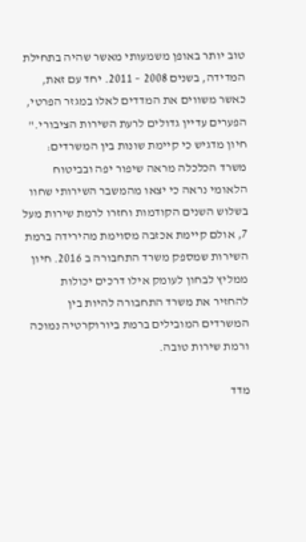טוב יותר באופן משמעותי מאשר שהיה בתחילת המדידה, בשנים 2008 – 2011. יחד עם זאת, כאשר משווים את המדדים לאלו במגזר הפרטי, הפערים עדיין גדולים לרעת השירות הציבורי." חיון מדגיש כי קיימת שונות בין המשרדים: משרד הכלכלה מראה שיפור יפה ובביטוח הלאומי נראה כי יצאו מהמשבר השירותי שחוו בשלוש השנים הקודמות וחזרו לרמת שירות מעל 7, אולם קיימת אכזבה מסוימת מהירידה ברמת השירות שמספק משרד התחבורה ב 2016. חיון ממליץ לבחון לעומק אילו דרכים יכולות להחזיר את משרד התחבורה להיות בין המשרדים המובילים ברמת ביורוקרטיה נמוכה ורמת שירות טובה.

מדד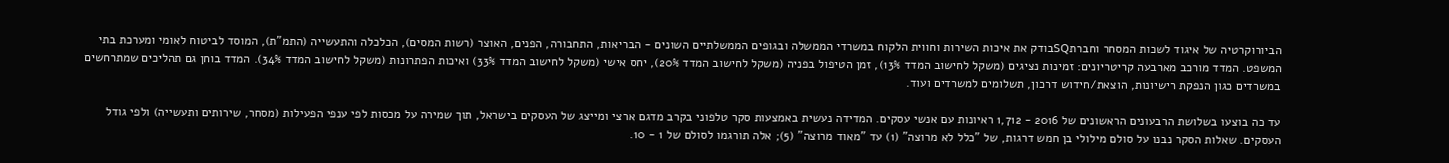הביורוקרטיה של איגוד לשכות המסחר וחברתSQבודק את איכות השירות וחווית הלקוח במשרדי הממשלה ובגופים הממשלתיים השונים - הבריאות, התחבורה, הפנים, האוצר (רשות המסים), הכלכלה והתעשייה (התמ"ת), המוסד לביטוח לאומי ומערכת בתי המשפט. המדד מורכב מארבעה קריטריונים: זמינות נציגים (משקל לחישוב המדד 13%), זמן הטיפול בפניה (משקל לחישוב המדד 20%), יחס אישי (משקל לחישוב המדד 33%) ואיכות הפתרונות (משקל לחישוב המדד 34%). המדד בוחן גם תהליכים שמתרחשים במשרדים כגון הנפקת רישיונות, הוצאת/חידוש דרכון, תשלומים למשרדים ועוד.

עד כה בוצעו בשלושת הרבעונים הראשונים של 2016 - 1,712 ראיונות עם אנשי עסקים. המדידה נעשית באמצעות סקר טלפוני בקרב מדגם ארצי ומייצג של העסקים בישראל, תוך שמירה על מכסות לפי ענפי הפעילות (מסחר, שירותים ותעשייה) ולפי גודל העסקים. שאלות הסקר נבנו על סולם מילולי בן חמש דרגות, של "כלל לא מרוצה" (1) עד "מאוד מרוצה" (5); אלה תורגמו לסולם של 1 - 10.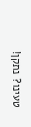טעינו? נתקן!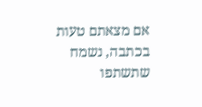אם מצאתם טעות בכתבה, נשמח שתשתפו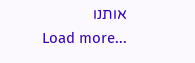אותנו
Load more...